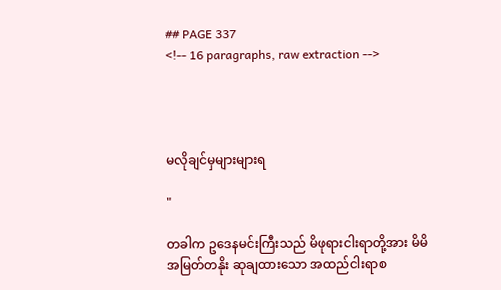## PAGE 337
<!-- 16 paragraphs, raw extraction -->




မလိုချင်မှများများရ

"

တခါက ဥဒေနမင်းကြီးသည် မိဖုရားငါးရာတို့အား မိမိ အမြတ်တနိုး ဆုချထားသော အထည်ငါးရာစ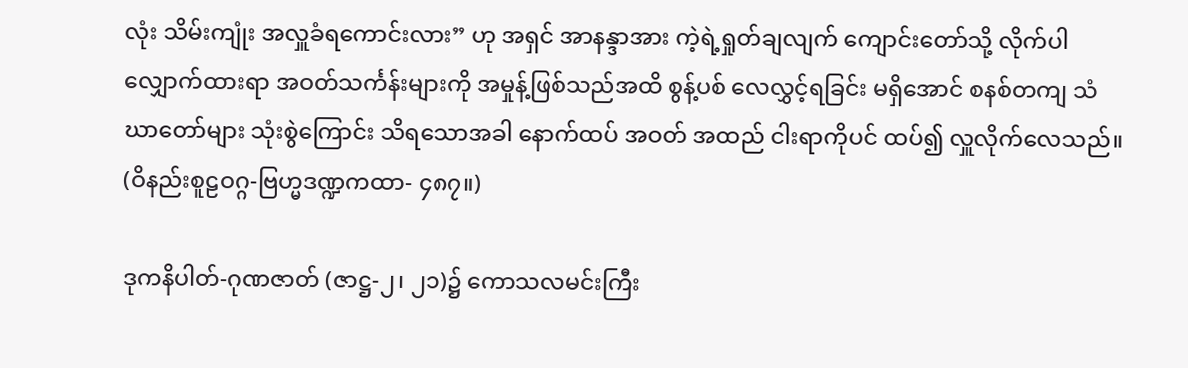လုံး သိမ်းကျုံး အလှူခံရကောင်းလား” ဟု အရှင် အာနန္ဒာအား ကဲ့ရဲ့ရှုတ်ချလျက် ကျောင်းတော်သို့ လိုက်ပါ လျှောက်ထားရာ အဝတ်သင်္ကန်းများကို အမှုန့်ဖြစ်သည်အထိ စွန့်ပစ် လေလွှင့်ရခြင်း မရှိအောင် စနစ်တကျ သံဃာတော်များ သုံးစွဲကြောင်း သိရသောအခါ နောက်ထပ် အဝတ် အထည် ငါးရာကိုပင် ထပ်၍ လှူလိုက်လေသည်။ (ဝိနည်းစူဠဝဂ္ဂ-ဗြဟ္မဒဏ္ဍကထာ- ၄၈၇။)

ဒုကနိပါတ်-ဂုဏဇာတ် (ဇာဋ္ဌ-၂၊ ၂၁)၌ ကောသလမင်းကြီး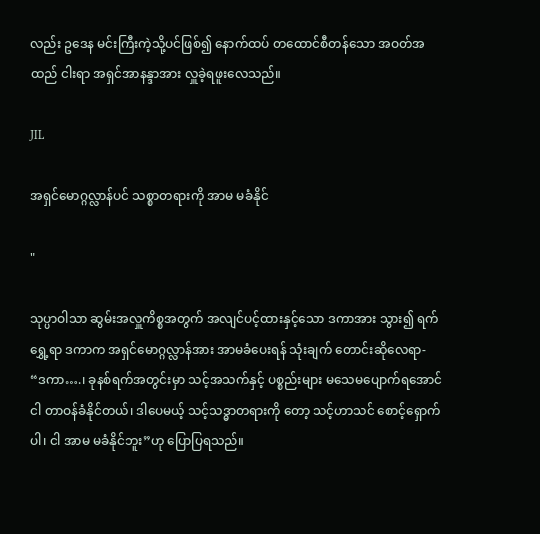လည်း ဥဒေန မင်းကြီးကဲ့သို့ပင်ဖြစ်၍ နောက်ထပ် တထောင်စီတန်သော အဝတ်အထည် ငါးရာ အရှင်အာနန္ဒာအား လှူခဲ့ရဖူးလေသည်။

JIL

အရှင်မောဂ္ဂလ္လာန်ပင် သစ္စာတရားကို အာမ မခံနိုင်

"

သုပ္ပာဝါသာ ဆွမ်းအလှူကိစ္စအတွက် အလျင်ပင့်ထားနှင့်သော ဒကာအား သွား၍ ရက်ရွှေ့ရာ ဒကာက အရှင်မောဂ္ဂလ္လာန်အား အာမခံပေးရန် သုံးချက် တောင်းဆိုလေရာ- “ဒကာ….၊ ခုနစ်ရက်အတွင်းမှာ သင့်အသက်နှင့် ပစ္စည်းများ မသေမပျောက်ရအောင် ငါ တာဝန်ခံနိုင်တယ်၊ ဒါပေမယ့် သင့်သဒ္ဓာတရားကို တော့ သင့်ဟာသင် စောင့်ရှောက်ပါ၊ ငါ အာမ မခံနိုင်ဘူး”ဟု ပြောပြရသည်။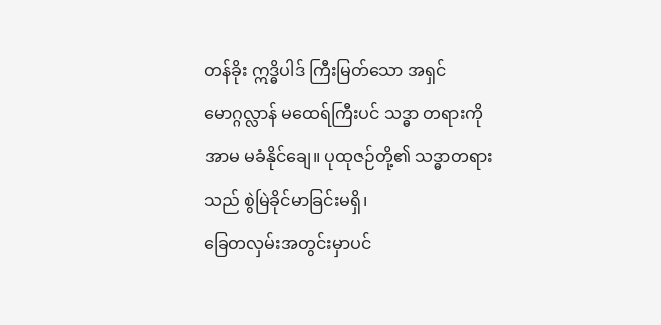တန်ခိုး ဣဒ္ဓိပါဒ် ကြီးမြတ်သော အရှင်မောဂ္ဂလ္လာန် မထေရ်ကြီးပင် သဒ္ဓာ တရားကို အာမ မခံနိုင်ချေ။ ပုထုဇဉ်တို့၏ သဒ္ဓာတရားသည် စွဲမြဲခိုင်မာခြင်းမရှိ၊
ခြေတလှမ်းအတွင်းမှာပင်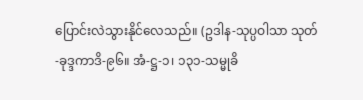ပြောင်းလဲသွားနိုင်လေသည်။ (ဥဒါန-သုပ္ပဝါသာ သုတ်-ခုဒ္ဒကာဒိ-၉၆။ အံ-ဋ္ဌ-၁၊ ၁၃၁-သမ္မုခိ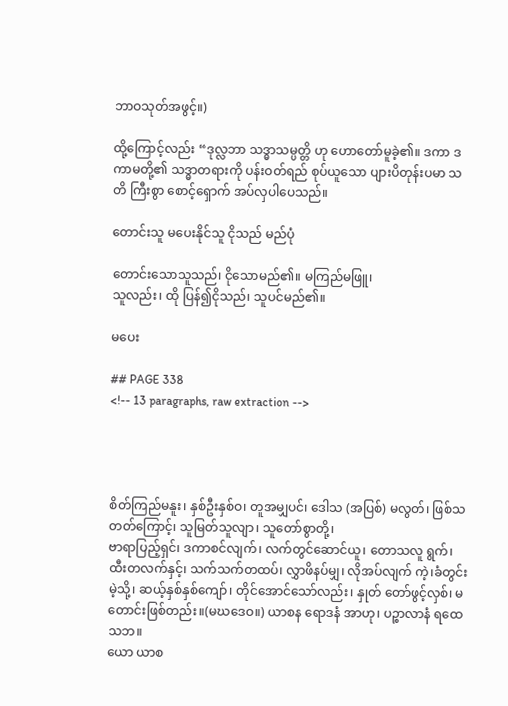ဘာဝသုတ်အဖွင့်။)

ထို့ကြောင့်လည်း “ဒုလ္လဘာ သဒ္ဓာသမ္ပတ္တိ ဟု ဟောတော်မူခဲ့၏။ ဒကာ ဒကာမတို့၏ သဒ္ဓာတရားကို ပန်းဝတ်ရည် စုပ်ယူသော ပျားပိတုန်းပမာ သတိ ကြီးစွာ စောင့်ရှောက် အပ်လှပါပေသည်။

တောင်းသူ မပေးနိုင်သူ ငိုသည် မည်ပုံ

တောင်းသောသူသည်၊ ငိုသောမည်၏။ မကြည်မဖြူ၊
သူလည်း၊ ထို ပြန်၍ငိုသည်၊ သူပင်မည်၏။

မပေး

## PAGE 338
<!-- 13 paragraphs, raw extraction -->




စိတ်ကြည်မနူး၊ နှစ်ဦးနှစ်ဝ၊ တူအမျှပင်၊ ဒေါသ (အပြစ်) မလွတ်၊ ဖြစ်သတတ်ကြောင့်၊ သူမြတ်သူလျာ၊ သူတော်စွာတို့၊
ဗာရာပြည့်ရှင်၊ ဒကာစင်လျက်၊ လက်တွင်ဆောင်ယူ၊ တောသလူ ရွက်၊ထီးတလက်နှင့်၊ သက်သက်တထပ်၊ လွှာဖိနပ်မျှ၊ လိုအပ်လျက် ကဲ့၊ခံတွင်းမဲ့သို့၊ ဆယ့်နှစ်နှစ်ကျော်၊ တိုင်အောင်သော်လည်း၊ နှုတ် တော်ဖွင့်လှစ်၊ မတောင်းဖြစ်တည်း။(မဃဒေဝ။) ယာစန ရောဒနံ အာဟု၊ ပဉ္စာလာနံ ရထေသဘ။
ယော ယာစ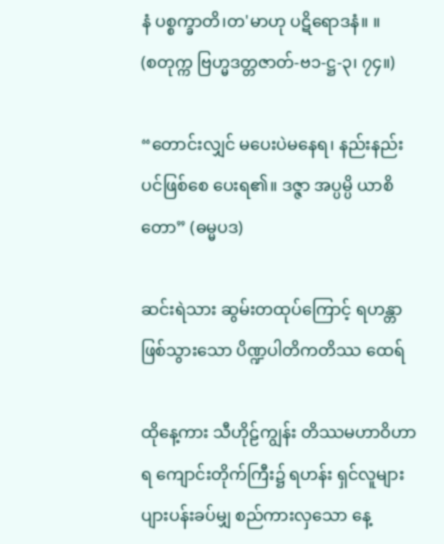နံ ပစ္စက္ခာတိ၊တ'မာဟု ပဋိရောဒနံ။ ။
(စတုက္က ဗြဟ္မဒတ္တဇာတ်-ဗ၁-ဋ္ဌ-၃၊ ၇၄။)

“တောင်းလျှင် မပေးပဲမနေရ၊ နည်းနည်းပင်ဖြစ်စေ ပေးရ၏။ ဒဇ္ဇာ အပ္ပမ္ပိ ယာစိတော” (ဓမ္မပဒ)

ဆင်းရဲသား ဆွမ်းတထုပ်ကြောင့် ရဟန္တာဖြစ်သွားသော ပိဏ္ဍပါတိကတိဿ ထေရ်

ထိုနေ့ကား သီဟိုဠ်ကျွန်း တိဿမဟာဝိဟာရ ကျောင်းတိုက်ကြီး၌ ရဟန်း ရှင်လူများ ပျားပန်းခပ်မျှ စည်ကားလှသော နေ့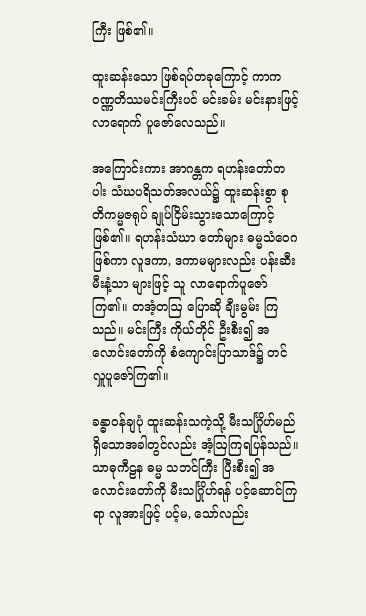ကြီး ဖြစ်၏။

ထူးဆန်းသော ဖြစ်ရပ်တခုကြောင့် ကာကဝဏ္ဏတိဿမင်းကြီးပင် မင်းခမ်း မင်းနားဖြင့် လာရောက် ပူဇော်လေသည်။

အကြောင်းကား အာဂန္တက ရဟန်းတော်တပါး သံဃပရိသတ်အလယ်၌ ထူးဆန်းစွာ စုတိကမ္မဇရုပ် ချုပ်ငြိမ်းသွားသောကြောင့် ဖြစ်၏။ ရဟန်းသံဃာ တော်များ ဓမ္မသံဝေဂဖြစ်ကာ လူဒကာ, ဒကာမများလည်း ပန်းဆီးမီးနံ့သာ များဖြင့် သူ လာရောက်ပူဇော်ကြ၏။ တအံ့တဩ ပြောဆို ချီးမွမ်း ကြသည်။ မင်းကြီး ကိုယ်တိုင် ဦးစီး၍ အလောင်းတော်ကို စံကျောင်းပြာသာဒ်၌ တင်လှူပူဇော်ကြ၏။

ခန္ဓာဝန်ချပုံ ထူးဆန်းသကဲ့သို့ မီးသင်္ဂြိုဟ်မည် ရှိသောအခါတွင်လည်း အံ့ဩကြရပြန်သည်။ သာဓုကီဠန ဓမ္မ သဘင်ကြီး ပြီးစီး၍ အလောင်းတော်ကို မီးသင်္ဂြိုဟ်ရန် ပင့်ဆောင်ကြရာ လူအားဖြင့် ပင့်မ, သော်လည်း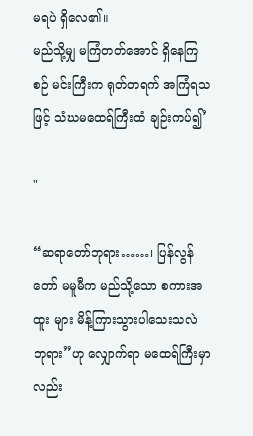မရပဲ ရှိလေ၏။
မည်သို့မျှ မကြံတတ်အောင် ရှိနေကြစဉ် မင်းကြီးက ရုတ်တရက် အကြံရသဖြင့် သံဃမထေရ်ကြီးထံ ချဉ်းကပ်၍’

"

“ဆရာတော်ဘုရား……၊ ပြန်လွန်တော် မမူမီက မည်သို့သော စကားအထူး များ မိန့်ကြားသွားပါသေးသလဲ ဘုရား”ဟု လျှောက်ရာ မထေရ်ကြီးမှာလည်း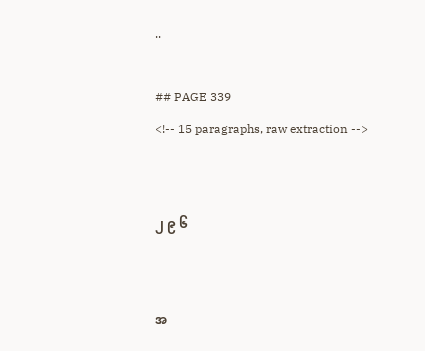..

## PAGE 339
<!-- 15 paragraphs, raw extraction -->


၂ ၉ ၆


အ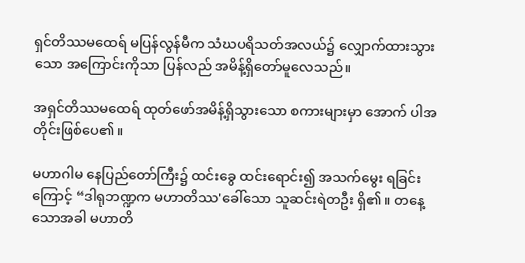ရှင်တိဿမထေရ် မပြန်လွန်မီက သံဃပရိသတ်အလယ်၌ လျှောက်ထားသွား သော အကြောင်းကိုသာ ပြန်လည် အမိန့်ရှိတော်မူလေသည်။

အရှင်တိဿမထေရ် ထုတ်ဖော်အမိန့်ရှိသွားသော စကားများမှာ အောက် ပါအတိုင်းဖြစ်ပေ၏။

မဟာဂါမ နေပြည်တော်ကြီး၌ ထင်းခွေ ထင်းရောင်း၍ အသက်မွေး ရခြင်းကြောင့် “ဒါရုဘဏ္ဍက မဟာတိဿ'ခေါ်သော သူဆင်းရဲတဦး ရှိ၏။ တနေ့ သောအခါ မဟာတိ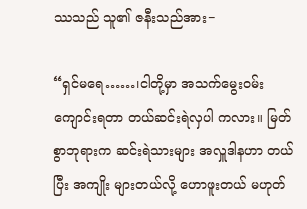ဿသည် သူ၏ ဇနီးသည်အား−

“ရှင်မရေ……၊ငါတို့မှာ အသက်မွေးဝမ်းကျောင်းရတာ တယ်ဆင်းရဲလှပါ ကလား။ မြတ်စွာဘုရားက ဆင်းရဲသားများ အလှူဒါနဟာ တယ်ပြီး အကျိုး များတယ်လို့ ဟောဖူးတယ် မဟုတ်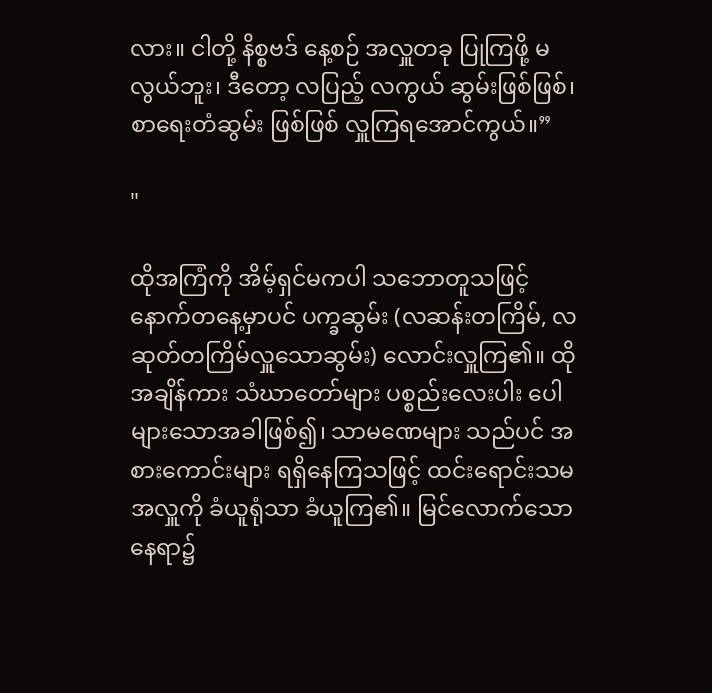လား။ ငါတို့ နိစ္စဗဒ် နေ့စဉ် အလှူတခု ပြုကြဖို့ မလွယ်ဘူး၊ ဒီတော့ လပြည့် လကွယ် ဆွမ်းဖြစ်ဖြစ်၊ စာရေးတံဆွမ်း ဖြစ်ဖြစ် လှူကြရအောင်ကွယ်။”

"

ထိုအကြံကို အိမ့်ရှင်မကပါ သဘောတူသဖြင့် နောက်တနေ့မှာပင် ပက္ခဆွမ်း (လဆန်းတကြိမ်, လဆုတ်တကြိမ်လှူသောဆွမ်း) လောင်းလှူကြ၏။ ထိုအချိန်ကား သံဃာတော်များ ပစ္စည်းလေးပါး ပေါများသောအခါဖြစ်၍၊ သာမဏေများ သည်ပင် အစားကောင်းများ ရရှိနေကြသဖြင့် ထင်းရောင်းသမအလှူကို ခံယူရုံသာ ခံယူကြ၏။ မြင်လောက်သော နေရာ၌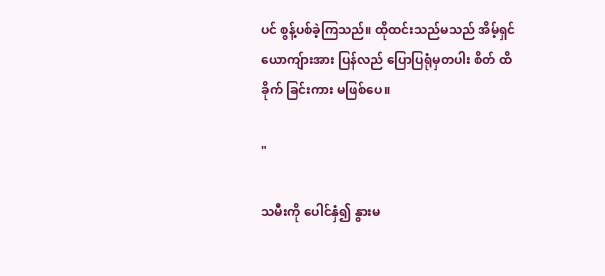ပင် စွန့်ပစ်ခဲ့ကြသည်။ ထိုထင်းသည်မသည် အိမ့်ရှင် ယောကျ်ားအား ပြန်လည် ပြောပြရုံမှတပါး စိတ် ထိခိုက် ခြင်းကား မဖြစ်ပေ။

"

သမီးကို ပေါင်နှံ၍ နွားမ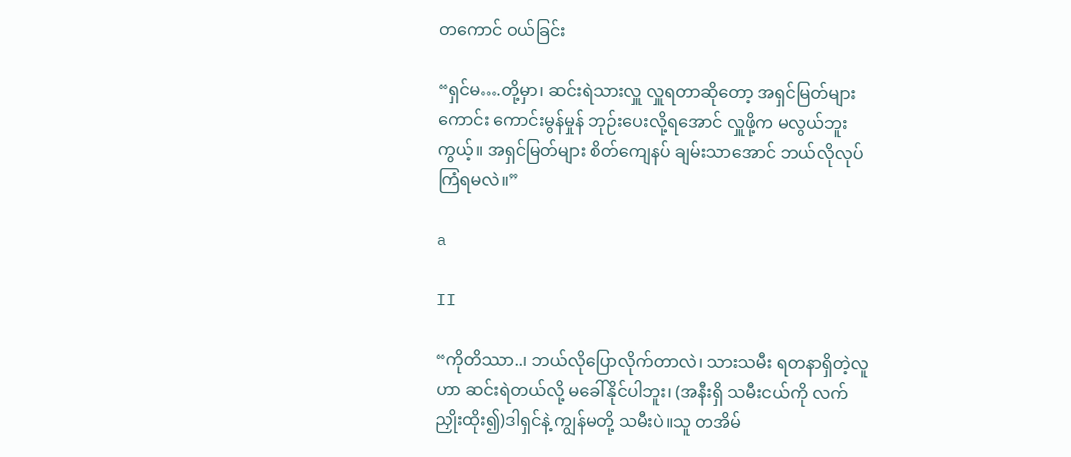တကောင် ဝယ်ခြင်း

“ရှင်မ….တို့မှာ၊ ဆင်းရဲသားလှူ လှူရတာဆိုတော့ အရှင်မြတ်များ ကောင်း ကောင်းမွန်မှုန် ဘုဉ်းပေးလို့ရအောင် လှူဖို့က မလွယ်ဘူးကွယ့်။ အရှင်မြတ်များ စိတ်ကျေနပ် ချမ်းသာအောင် ဘယ်လိုလုပ် ကြံရမလဲ။”

a

II

“ကိုတိဿာ..၊ ဘယ်လိုပြောလိုက်တာလဲ၊ သားသမီး ရတနာရှိတဲ့လူဟာ ဆင်းရဲတယ်လို့ မခေါ်နိုင်ပါဘူး၊ (အနီးရှိ သမီးငယ်ကို လက်ညှိုးထိုး၍)ဒါရှင်နဲ့ ကျွန်မတို့ သမီးပဲ။သူ တအိမ်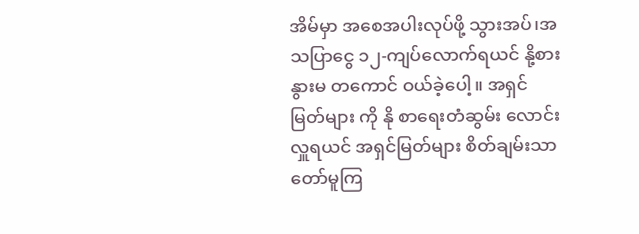အိမ်မှာ အစေအပါးလုပ်ဖို့ သွားအပ်၊အသပြာငွေ ၁၂-ကျပ်လောက်ရယင် နို့စားနွားမ တကောင် ဝယ်ခဲ့ပေါ့။ အရှင်မြတ်များ ကို နို စာရေးတံဆွမ်း လောင်းလှူရယင် အရှင်မြတ်များ စိတ်ချမ်းသာ တော်မူကြ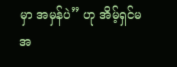မှာ အမှန်ပဲ” ဟု အိမ့်ရှင်မ အ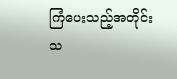ကြံပေးသည့်အတိုင်း သ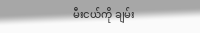မီးငယ်ကို ချမ်း